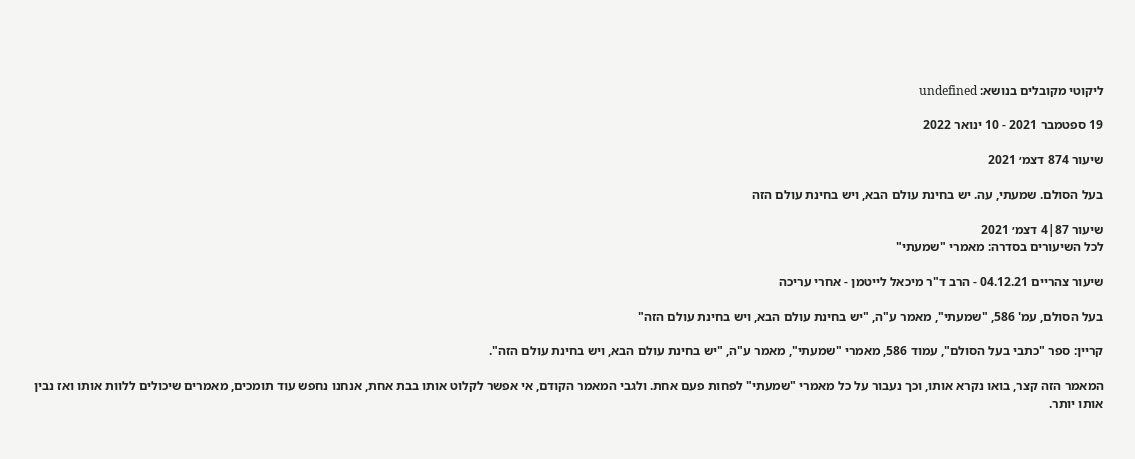ליקוטי מקובלים בנושא: undefined

19 ספטמבר 2021 - 10 ינואר 2022

שיעור 874 דצמ׳ 2021

בעל הסולם. שמעתי, עה. יש בחינת עולם הבא, ויש בחינת עולם הזה

שיעור 87|4 דצמ׳ 2021
לכל השיעורים בסדרה: מאמרי "שמעתי"

שיעור צהריים 04.12.21 - הרב ד"ר מיכאל לייטמן - אחרי עריכה

בעל הסולם, עמ' 586, "שמעתי", מאמר ע"ה, "יש בחינת עולם הבא, ויש בחינת עולם הזה"

קריין: ספר "כתבי בעל הסולם", עמוד 586, מאמרי "שמעתי", מאמר ע"ה, "יש בחינת עולם הבא, ויש בחינת עולם הזה".

המאמר הזה קצר, בואו נקרא אותו, וכך נעבור על כל מאמרי "שמעתי" לפחות פעם אחת. ולגבי המאמר הקודם, אי אפשר לקלוט אותו בבת אחת, אנחנו נחפש עוד תומכים, מאמרים שיכולים ללוות אותו ואז נבין אותו יותר.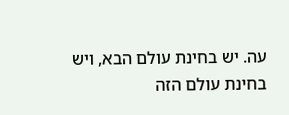עה. יש בחינת עולם הבא, ויש בחינת עולם הזה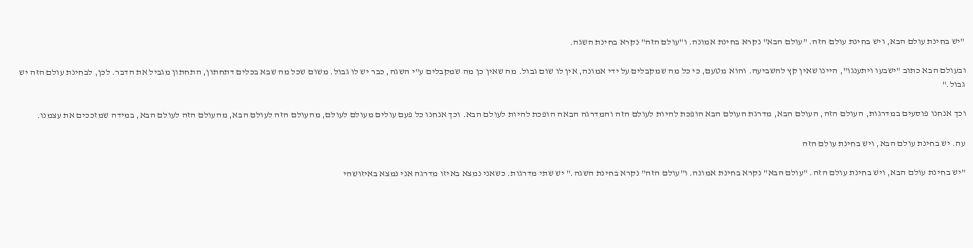"יש בחינת עולם הבא, ויש בחינת עולם הזה. "עולם הבא" נקרא בחינת אמונה. ו"עולם הזה" נקרא בחינת השגה.

ובעולם הבא כתוב "ישבעו ויתענגו", היינו שאין קץ להשביעה. והוא מטעם, כי כל מה שמקבלים על ידי אמונה, אין לו שום גבול. מה שאין כן מה שמקבלים ע"י השגה, כבר יש לו גבול. משום שכל מה שבא בכלים דתחתון, התחתון מגביל את הדבר. לכן, לבחינת עולם הזה יש גבול."

וכך אנחנו פוסעים במדרגות, העולם הזה, העולם הבא, מדרגת העולם הבא הופכת להיות לעולם הזה והמדרגה הבאה הופכת להיות לעולם הבא. וכך אנחנו כל פעם עולים מעולם לעולם, מהעולם הזה לעולם הבא, מהעולם הזה לעולם הבא, במידה שמזככים את עצמנו.

עה. יש בחינת עולם הבא, ויש בחינת עולם הזה

"יש בחינת עולם הבא, ויש בחינת עולם הזה. "עולם הבא" נקרא בחינת אמונה. ו"עולם הזה" נקרא בחינת השגה." יש שתי מדרגות. כשאני נמצא באיזו מדרגה אני נמצא באיזושהי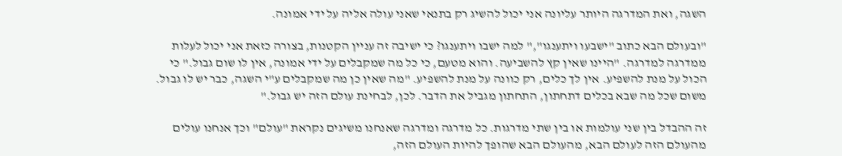השגה, ואת המדרגה היותר עליונה אני יכול להשיג רק בתנאי שאני עולה אליה על ידי אמונה.

"ובעולם הבא כתוב "ישבעו ויתענגו"," למה ישבו ויתענגו? כי ישיבה זה עניין הקטנות, בצורה כזאת אני יכול לעלות ממדרגה למדרגה. "היינו שאין קץ להשביעה. והוא מטעם, כי כל מה שמקבלים על ידי אמונה, אין לו שום גבול." כי הכול על מנת להשפיע. אין לך כלים, רק כוונה על מנת להשפיע. "מה שאין כן מה שמקבלים ע"י השגה, כבר יש לו גבול. משום שכל מה שבא בכלים דתחתון, התחתון מגביל את הדבר. לכן, לבחינת עולם הזה יש גבול."

זה ההבדל בין שני עולמות או בין שתי מדרגות. כל מדרגה ומדרגה שאנחנו משיגים נקראת "עולם" וכך אנחנו עולים מהעולם הזה לעולם הבא, מהעולם הבא שהופך להיות העולם הזה,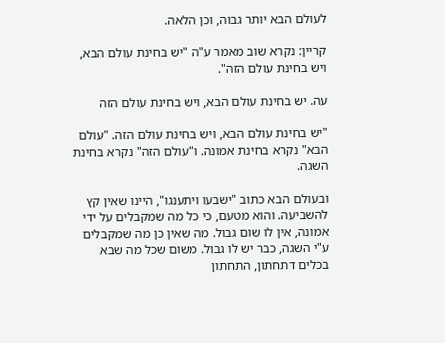לעולם הבא יותר גבוה, וכן הלאה.

קריין: נקרא שוב מאמר ע"ה "יש בחינת עולם הבא, ויש בחינת עולם הזה".

עה. יש בחינת עולם הבא, ויש בחינת עולם הזה

"יש בחינת עולם הבא, ויש בחינת עולם הזה. "עולם הבא" נקרא בחינת אמונה. ו"עולם הזה" נקרא בחינת השגה.

ובעולם הבא כתוב "ישבעו ויתענגו", היינו שאין קץ להשביעה. והוא מטעם, כי כל מה שמקבלים על ידי אמונה, אין לו שום גבול. מה שאין כן מה שמקבלים ע"י השגה, כבר יש לו גבול. משום שכל מה שבא בכלים דתחתון, התחתון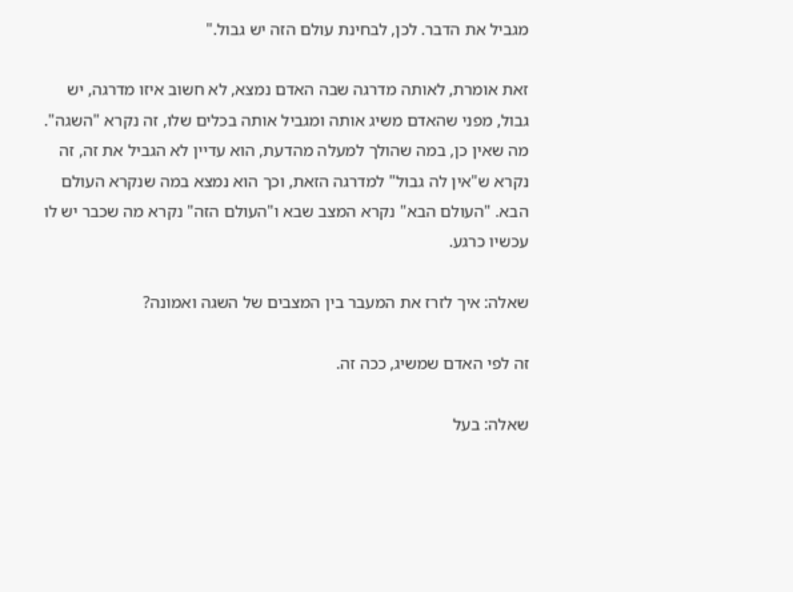מגביל את הדבר. לכן, לבחינת עולם הזה יש גבול."

זאת אומרת, לאותה מדרגה שבה האדם נמצא, לא חשוב איזו מדרגה, יש גבול, מפני שהאדם משיג אותה ומגביל אותה בכלים שלו, זה נקרא "השגה". מה שאין כן, במה שהולך למעלה מהדעת, הוא עדיין לא הגביל את זה, זה נקרא ש"אין לה גבול" למדרגה הזאת, וכך הוא נמצא במה שנקרא העולם הבא. "העולם הבא" נקרא המצב שבא ו"העולם הזה" נקרא מה שכבר יש לו עכשיו כרגע.

שאלה: איך לזרז את המעבר בין המצבים של השגה ואמונה?

זה לפי האדם שמשיג, ככה זה.

שאלה: בעל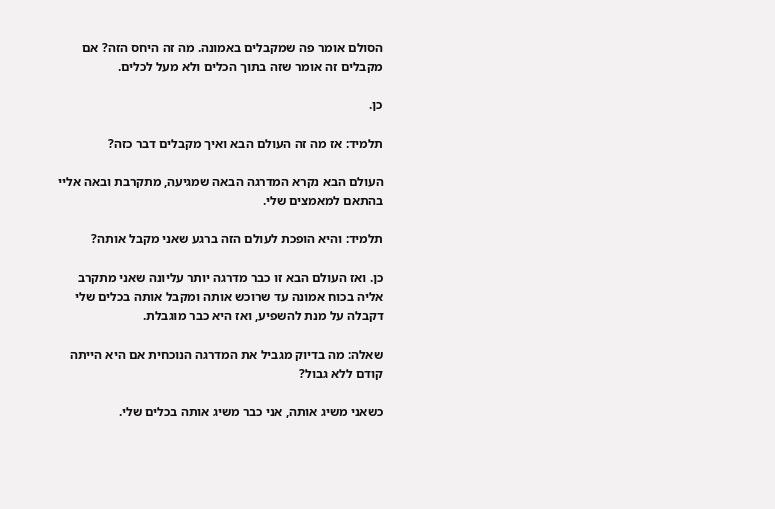הסולם אומר פה שמקבלים באמונה. מה זה היחס הזה? אם מקבלים זה אומר שזה בתוך הכלים ולא מעל לכלים.

כן.

תלמיד: אז מה זה העולם הבא ואיך מקבלים דבר כזה?

העולם הבא נקרא המדרגה הבאה שמגיעה, מתקרבת ובאה אליי בהתאם למאמצים שלי.

תלמיד: והיא הופכת לעולם הזה ברגע שאני מקבל אותה?

כן. ואז העולם הבא זו כבר מדרגה יותר עליונה שאני מתקרב אליה בכוח אמונה עד שרוכש אותה ומקבל אותה בכלים שלי דקבלה על מנת להשפיע, ואז היא כבר מוגבלת.

שאלה: מה בדיוק מגביל את המדרגה הנוכחית אם היא הייתה קודם ללא גבול?

כשאני משיג אותה, אני כבר משיג אותה בכלים שלי.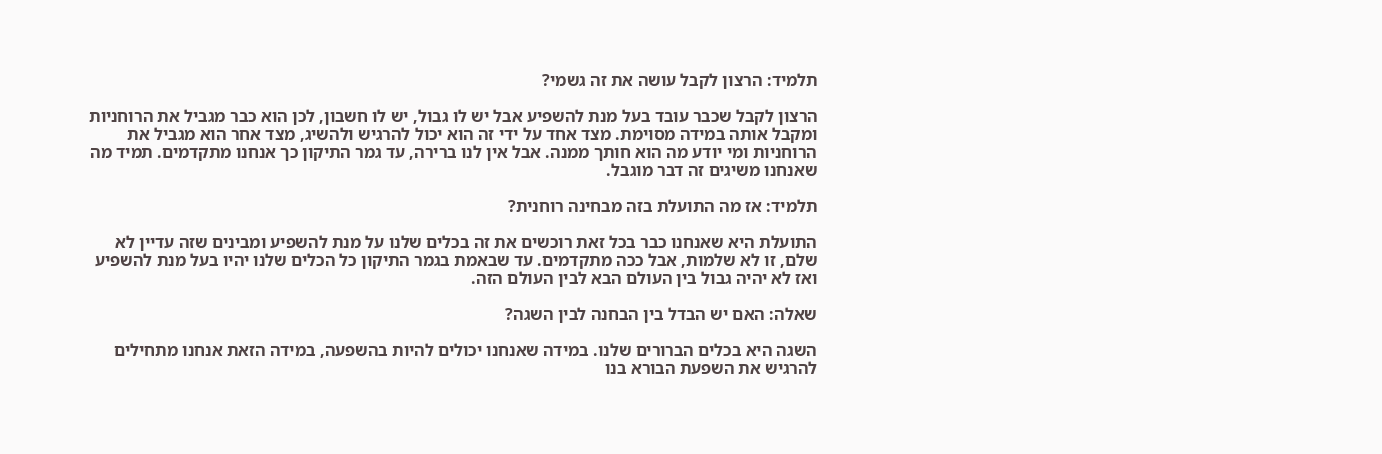תלמיד: הרצון לקבל עושה את זה גשמי?

הרצון לקבל שכבר עובד בעל מנת להשפיע אבל יש לו גבול, יש לו חשבון, לכן הוא כבר מגביל את הרוחניות ומקבל אותה במידה מסוימת. מצד אחד על ידי זה הוא יכול להרגיש ולהשיג, מצד אחר הוא מגביל את הרוחניות ומי יודע מה הוא חותך ממנה. אבל אין לנו ברירה, עד גמר התיקון כך אנחנו מתקדמים. תמיד מה שאנחנו משיגים זה דבר מוגבל.

תלמיד: אז מה התועלת בזה מבחינה רוחנית?

התועלת היא שאנחנו כבר בכל זאת רוכשים את זה בכלים שלנו על מנת להשפיע ומבינים שזה עדיין לא שלם, זו לא שלמות, אבל ככה מתקדמים. עד שבאמת בגמר התיקון כל הכלים שלנו יהיו בעל מנת להשפיע ואז לא יהיה גבול בין העולם הבא לבין העולם הזה.

שאלה: האם יש הבדל בין הבחנה לבין השגה?

השגה היא בכלים הברורים שלנו. במידה שאנחנו יכולים להיות בהשפעה, במידה הזאת אנחנו מתחילים להרגיש את השפעת הבורא בנו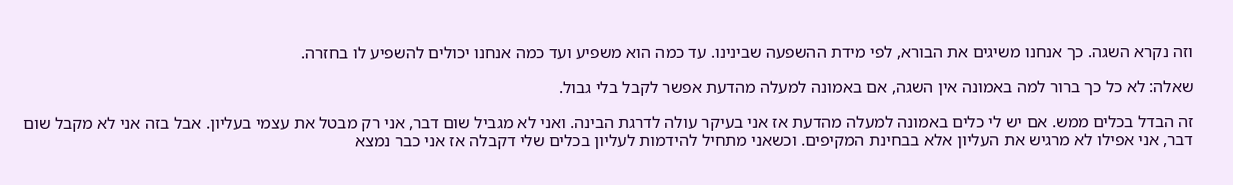וזה נקרא השגה. כך אנחנו משיגים את הבורא, לפי מידת ההשפעה שבינינו. עד כמה הוא משפיע ועד כמה אנחנו יכולים להשפיע לו בחזרה.

שאלה: לא כל כך ברור למה באמונה אין השגה, אם באמונה למעלה מהדעת אפשר לקבל בלי גבול.

זה הבדל בכלים ממש. אם יש לי כלים באמונה למעלה מהדעת אז אני בעיקר עולה לדרגת הבינה. ואני לא מגביל שום דבר, אני רק מבטל את עצמי בעליון. אבל בזה אני לא מקבל שום דבר, אני אפילו לא מרגיש את העליון אלא בבחינת המקיפים. וכשאני מתחיל להידמות לעליון בכלים שלי דקבלה אז אני כבר נמצא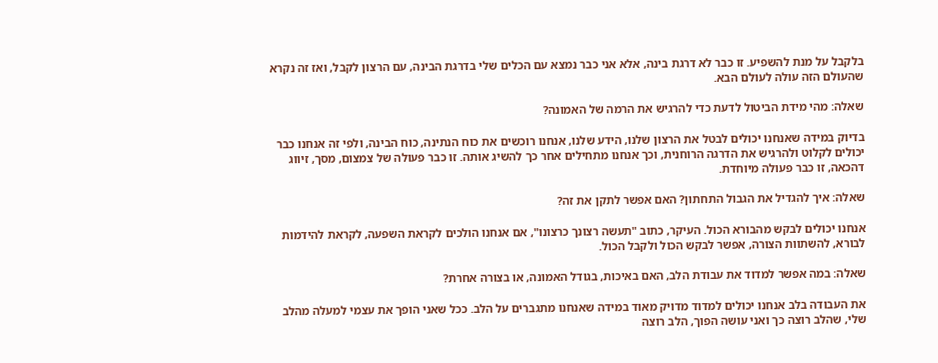בלקבל על מנת להשפיע. זו כבר לא דרגת בינה, אלא אני כבר נמצא עם הכלים שלי בדרגת הבינה, עם הרצון לקבל, ואז זה נקרא שהעולם הזה עולה לעולם הבא.

שאלה: מהי מידת הביטול לדעת כדי להרגיש את הרמה של האמונה?

בדיוק במידה שאנחנו יכולים לבטל את הרצון שלנו, הידע שלנו, אנחנו רוכשים את כוח הנתינה, כוח הבינה, ולפי זה אנחנו כבר יכולים לקלוט ולהרגיש את הדרגה הרוחנית, וכך אנחנו מתחילים אחר כך להשיג אותה. זו כבר פעולה של צמצום, מסך, זיווג דהכאה, זו כבר פעולה מיוחדת.

שאלה: איך להגדיל את הגבול התחתון? האם אפשר לתקן את זה?

אנחנו יכולים לבקש מהבורא הכול. העיקר, כתוב "תעשה רצונך כרצונו", אם אנחנו הולכים לקראת השפעה, לקראת להידמות לבורא, להשתוות הצורה, אפשר לבקש הכול ולקבל הכול.

שאלה: במה אפשר למדוד את עבודת הלב, האם באיכות, בגודל האמונה, או בצורה אחרת?

את העבודה בלב אנחנו יכולים למדוד מדויק מאוד במידה שאנחנו מתגברים על הלב. ככל שאני הופך את עצמי למעלה מהלב שלי, שהלב רוצה כך ואני עושה הפוך, הלב רוצה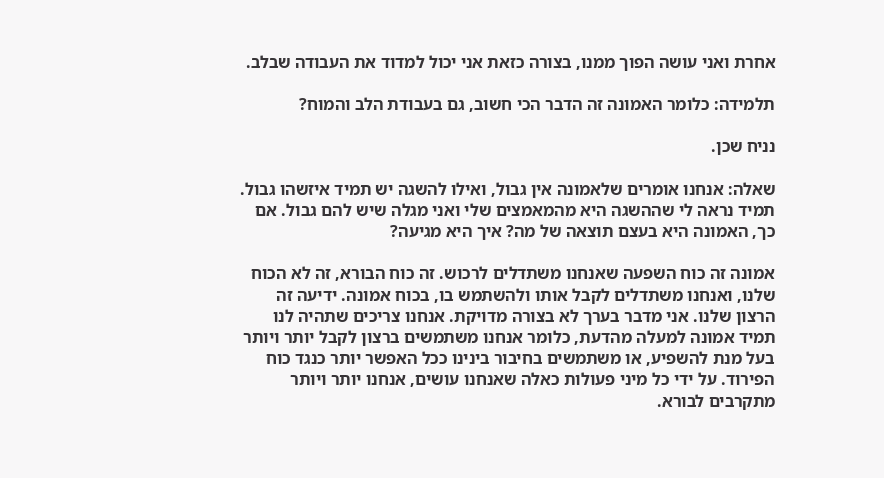אחרת ואני עושה הפוך ממנו, בצורה כזאת אני יכול למדוד את העבודה שבלב.

תלמידה: כלומר האמונה זה הדבר הכי חשוב, גם בעבודת הלב והמוח?

נניח שכן.

שאלה: אנחנו אומרים שלאמונה אין גבול, ואילו להשגה יש תמיד איזשהו גבול. תמיד נראה לי שההשגה היא מהמאמצים שלי ואני מגלה שיש להם גבול. אם כך, האמונה היא בעצם תוצאה של מה? איך היא מגיעה?

אמונה זה כוח השפעה שאנחנו משתדלים לרכוש. זה כוח הבורא, זה לא הכוח שלנו, ואנחנו משתדלים לקבל אותו ולהשתמש בו, בכוח אמונה. ידיעה זה הרצון שלנו. אני מדבר בערך לא בצורה מדויקת. אנחנו צריכים שתהיה לנו תמיד אמונה למעלה מהדעת, כלומר אנחנו משתמשים ברצון לקבל יותר ויותר בעל מנת להשפיע, או משתמשים בחיבור בינינו ככל האפשר יותר כנגד כוח הפירוד. על ידי כל מיני פעולות כאלה שאנחנו עושים, אנחנו יותר ויותר מתקרבים לבורא.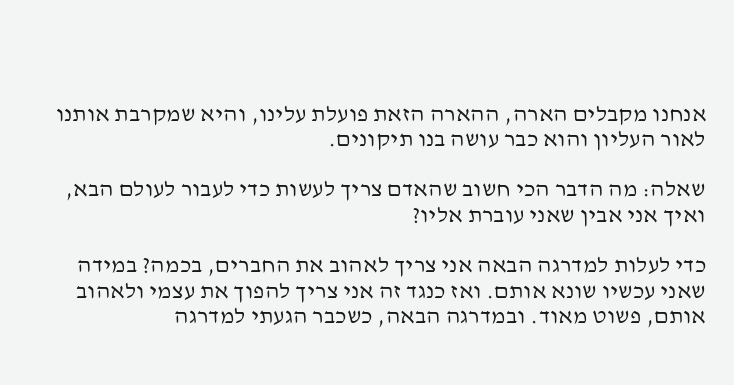אנחנו מקבלים הארה, ההארה הזאת פועלת עלינו, והיא שמקרבת אותנו לאור העליון והוא כבר עושה בנו תיקונים.

שאלה: מה הדבר הכי חשוב שהאדם צריך לעשות כדי לעבור לעולם הבא, ואיך אני אבין שאני עוברת אליו?

כדי לעלות למדרגה הבאה אני צריך לאהוב את החברים, בכמה? במידה שאני עכשיו שונא אותם. ואז כנגד זה אני צריך להפוך את עצמי ולאהוב אותם, פשוט מאוד. ובמדרגה הבאה, כשכבר הגעתי למדרגה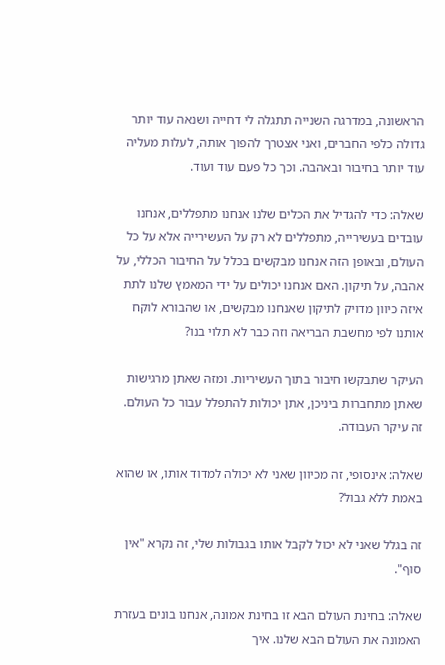הראשונה, במדרגה השנייה תתגלה לי דחייה ושנאה עוד יותר גדולה כלפי החברים, ואני אצטרך להפוך אותה, לעלות מעליה עוד יותר בחיבור ובאהבה. וכך כל פעם עוד ועוד.

שאלה: כדי להגדיל את הכלים שלנו אנחנו מתפללים, אנחנו עובדים בעשירייה, מתפללים לא רק על העשירייה אלא על כל העולם, ובאופן הזה אנחנו מבקשים בכלל על החיבור הכללי, על אהבה, על תיקון. האם אנחנו יכולים על ידי המאמץ שלנו לתת איזה כיוון מדויק לתיקון שאנחנו מבקשים, או שהבורא לוקח אותנו לפי מחשבת הבריאה וזה כבר לא תלוי בנו?

העיקר שתבקשו חיבור בתוך העשיריות. ומזה שאתן מרגישות שאתן מתחברות ביניכן, אתן יכולות להתפלל עבור כל העולם. זה עיקר העבודה.

שאלה: אינסופי, זה מכיוון שאני לא יכולה למדוד אותו, או שהוא באמת ללא גבול?

זה בגלל שאני לא יכול לקבל אותו בגבולות שלי, זה נקרא "אין סוף".

שאלה: בחינת העולם הבא זו בחינת אמונה, אנחנו בונים בעזרת האמונה את העולם הבא שלנו. איך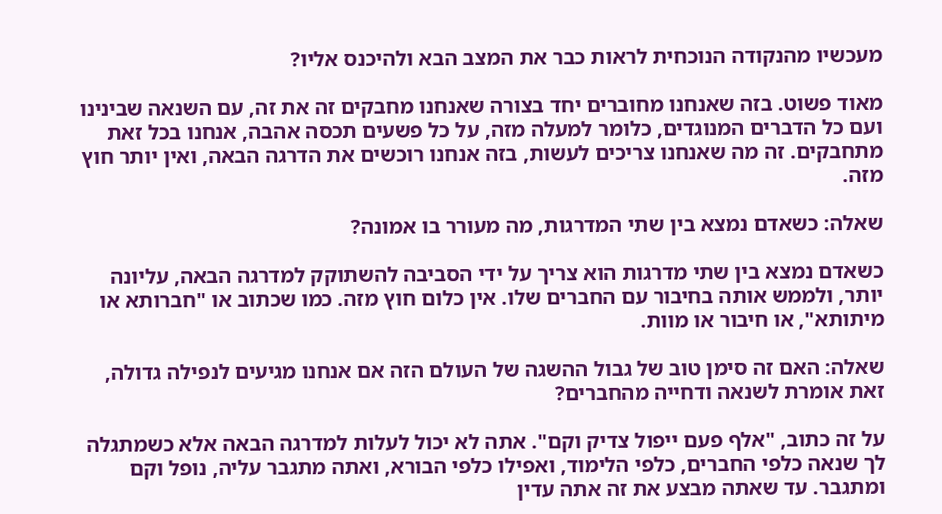מעכשיו מהנקודה הנוכחית לראות כבר את המצב הבא ולהיכנס אליו?

מאוד פשוט. בזה שאנחנו מחוברים יחד בצורה שאנחנו מחבקים זה את זה, עם השנאה שבינינו ועם כל הדברים המנוגדים, כלומר למעלה מזה, על כל פשעים תכסה אהבה, אנחנו בכל זאת מתחבקים. זה מה שאנחנו צריכים לעשות, בזה אנחנו רוכשים את הדרגה הבאה, ואין יותר חוץ מזה.

שאלה: כשאדם נמצא בין שתי המדרגות, מה מעורר בו אמונה?

כשאדם נמצא בין שתי מדרגות הוא צריך על ידי הסביבה להשתוקק למדרגה הבאה, עליונה יותר, ולממש אותה בחיבור עם החברים שלו. אין כלום חוץ מזה. כמו שכתוב או "חברותא או מיתותא", או חיבור או מוות.

שאלה: האם זה סימן טוב של גבול ההשגה של העולם הזה אם אנחנו מגיעים לנפילה גדולה, זאת אומרת לשנאה ודחייה מהחברים?

על זה כתוב, "אלף פעם ייפול צדיק וקם". אתה לא יכול לעלות למדרגה הבאה אלא כשמתגלה לך שנאה כלפי החברים, כלפי הלימוד, ואפילו כלפי הבורא, ואתה מתגבר עליה, נופל וקם ומתגבר. עד שאתה מבצע את זה אתה עדין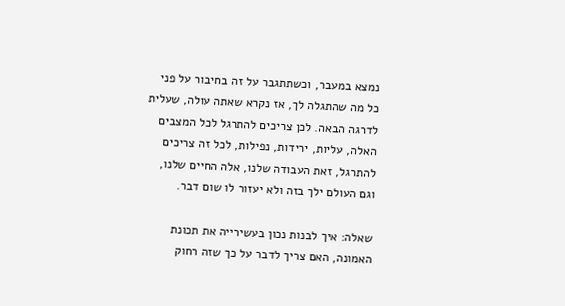נמצא במעבר, וכשתתגבר על זה בחיבור על פני כל מה שהתגלה לך, אז נקרא שאתה עולה, שעלית לדרגה הבאה. לכן צריכים להתרגל לכל המצבים האלה, עליות, ירידות, נפילות, לכל זה צריכים להתרגל, זאת העבודה שלנו, אלה החיים שלנו, וגם העולם ילך בזה ולא יעזור לו שום דבר.

שאלה: איך לבנות נכון בעשירייה את תכונת האמונה, האם צריך לדבר על כך שזה רחוק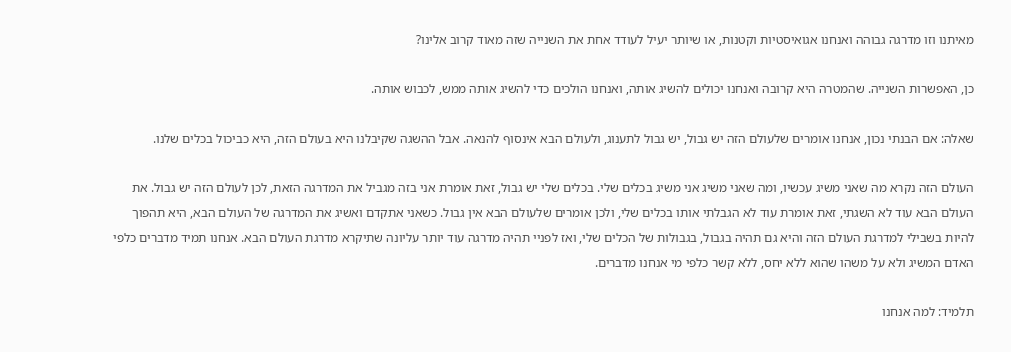מאיתנו וזו מדרגה גבוהה ואנחנו אגואיסטיות וקטנות, או שיותר יעיל לעודד אחת את השנייה שזה מאוד קרוב אלינו?

כן, האפשרות השנייה. שהמטרה היא קרובה ואנחנו יכולים להשיג אותה, ואנחנו הולכים כדי להשיג אותה ממש, לכבוש אותה.

שאלה: אם הבנתי נכון, אנחנו אומרים שלעולם הזה יש גבול, יש גבול לתענוג, ולעולם הבא אינסוף להנאה. אבל ההשגה שקיבלנו היא בעולם הזה, היא כביכול בכלים שלנו.

העולם הזה נקרא מה שאני משיג עכשיו, ומה שאני משיג אני משיג בכלים שלי. בכלים שלי יש גבול, זאת אומרת אני בזה מגביל את המדרגה הזאת, לכן לעולם הזה יש גבול. את העולם הבא עוד לא השגתי, זאת אומרת עוד לא הגבלתי אותו בכלים שלי, ולכן אומרים שלעולם הבא אין גבול. כשאני אתקדם ואשיג את המדרגה של העולם הבא, היא תהפוך להיות בשבילי למדרגת העולם הזה והיא גם תהיה בגבול, בגבולות של הכלים שלי, ואז לפניי תהיה מדרגה עוד יותר עליונה שתיקרא מדרגת העולם הבא. אנחנו תמיד מדברים כלפי האדם המשיג ולא על משהו שהוא ללא יחס, ללא קשר כלפי מי אנחנו מדברים.

תלמיד: למה אנחנו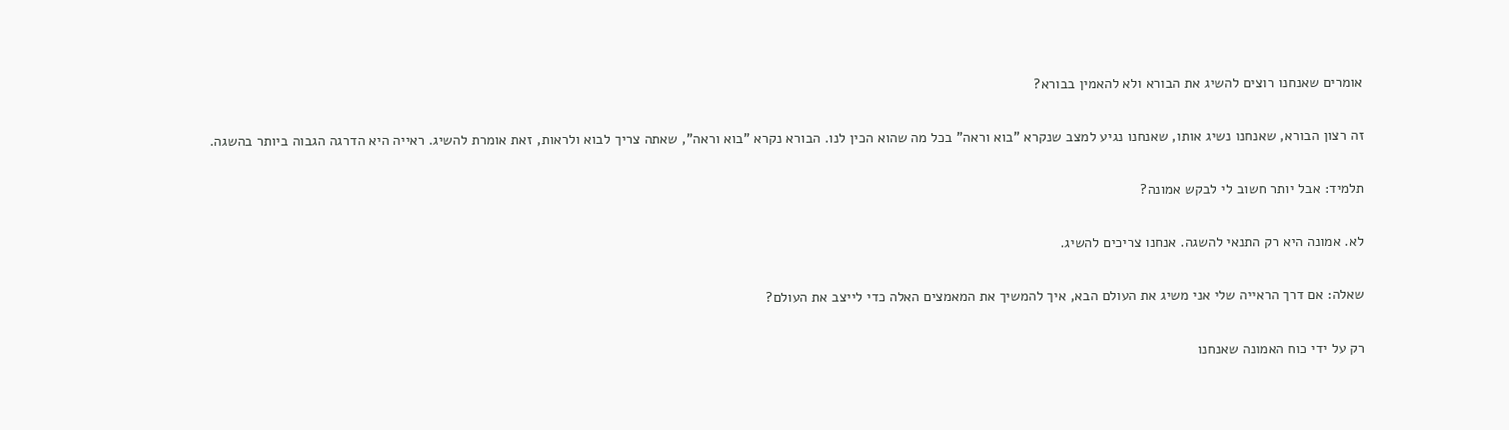אומרים שאנחנו רוצים להשיג את הבורא ולא להאמין בבורא?

זה רצון הבורא, שאנחנו נשיג אותו, שאנחנו נגיע למצב שנקרא "בוא וראה" בכל מה שהוא הכין לנו. הבורא נקרא "בוא וראה", שאתה צריך לבוא ולראות, זאת אומרת להשיג. ראייה היא הדרגה הגבוה ביותר בהשגה.

תלמיד: אבל יותר חשוב לי לבקש אמונה?

לא. אמונה היא רק התנאי להשגה. אנחנו צריכים להשיג.

שאלה: אם דרך הראייה שלי אני משיג את העולם הבא, איך להמשיך את המאמצים האלה כדי לייצב את העולם?

רק על ידי כוח האמונה שאנחנו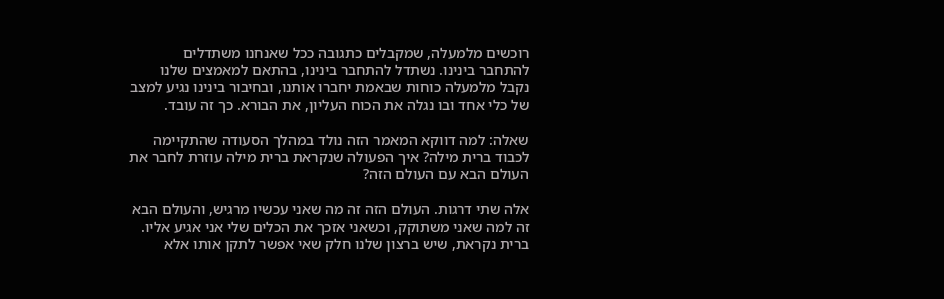רוכשים מלמעלה, שמקבלים כתגובה ככל שאנחנו משתדלים להתחבר בינינו. נשתדל להתחבר בינינו, בהתאם למאמצים שלנו נקבל מלמעלה כוחות שבאמת יחברו אותנו, ובחיבור בינינו נגיע למצב של כלי אחד ובו נגלה את הכוח העליון, את הבורא. כך זה עובד.

שאלה: למה דווקא המאמר הזה נולד במהלך הסעודה שהתקיימה לכבוד ברית מילה? איך הפעולה שנקראת ברית מילה עוזרת לחבר את העולם הבא עם העולם הזה?

אלה שתי דרגות. העולם הזה זה מה שאני עכשיו מרגיש, והעולם הבא זה למה שאני משתוקק, וכשאני אזכך את הכלים שלי אני אגיע אליו. ברית נקראת, שיש ברצון שלנו חלק שאי אפשר לתקן אותו אלא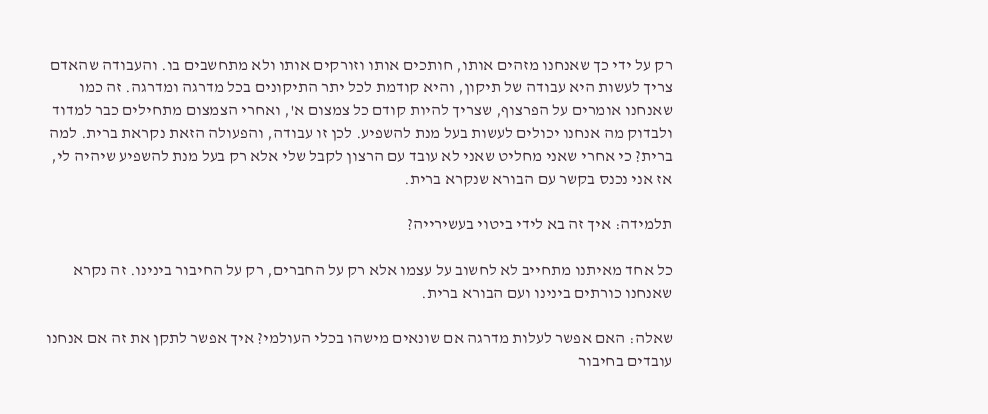רק על ידי כך שאנחנו מזהים אותו, חותכים אותו וזורקים אותו ולא מתחשבים בו. והעבודה שהאדם צריך לעשות היא עבודה של תיקון, והיא קודמת לכל יתר התיקונים בכל מדרגה ומדרגה. זה כמו שאנחנו אומרים על הפרצוף, שצריך להיות קודם כל צמצום א', ואחרי הצמצום מתחילים כבר למדוד ולבדוק מה אנחנו יכולים לעשות בעל מנת להשפיע. לכן זו עבודה, והפעולה הזאת נקראת ברית. למה ברית? כי אחרי שאני מחליט שאני לא עובד עם הרצון לקבל שלי אלא רק בעל מנת להשפיע שיהיה לי, אז אני נכנס בקשר עם הבורא שנקרא ברית.

תלמידה: איך זה בא לידי ביטוי בעשירייה?

כל אחד מאיתנו מתחייב לא לחשוב על עצמו אלא רק על החברים, רק על החיבור בינינו. זה נקרא שאנחנו כורתים בינינו ועם הבורא ברית.

שאלה: האם אפשר לעלות מדרגה אם שונאים מישהו בכלי העולמי? איך אפשר לתקן את זה אם אנחנו עובדים בחיבור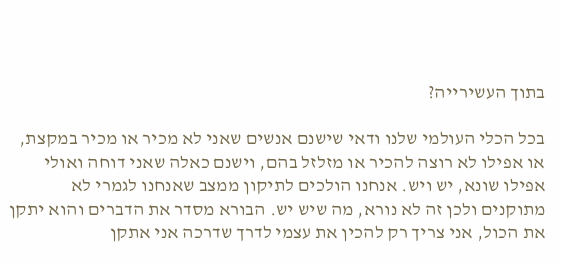בתוך העשירייה?

בכל הכלי העולמי שלנו ודאי שישנם אנשים שאני לא מכיר או מכיר במקצת, או אפילו לא רוצה להכיר או מזלזל בהם, וישנם כאלה שאני דוחה ואולי אפילו שונא, יש ויש. אנחנו הולכים לתיקון ממצב שאנחנו לגמרי לא מתוקנים ולכן זה לא נורא, מה שיש יש. הבורא מסדר את הדברים והוא יתקן את הכול, אני צריך רק להכין את עצמי לדרך שדרכה אני אתקן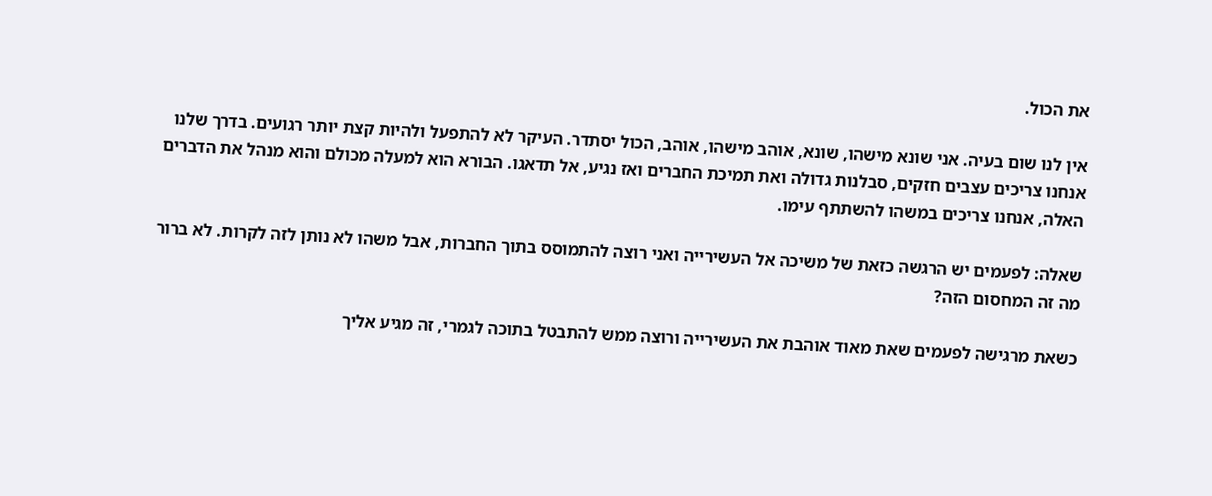את הכול.

אין לנו שום בעיה. אני שונא מישהו, שונא, אוהב מישהו, אוהב, הכול יסתדר. העיקר לא להתפעל ולהיות קצת יותר רגועים. בדרך שלנו אנחנו צריכים עצבים חזקים, סבלנות גדולה ואת תמיכת החברים ואז נגיע, אל תדאגו. הבורא הוא למעלה מכולם והוא מנהל את הדברים האלה, אנחנו צריכים במשהו להשתתף עימו.

שאלה: לפעמים יש הרגשה כזאת של משיכה אל העשירייה ואני רוצה להתמוסס בתוך החברות, אבל משהו לא נותן לזה לקרות. לא ברור מה זה המחסום הזה?

כשאת מרגישה לפעמים שאת מאוד אוהבת את העשירייה ורוצה ממש להתבטל בתוכה לגמרי, זה מגיע אליך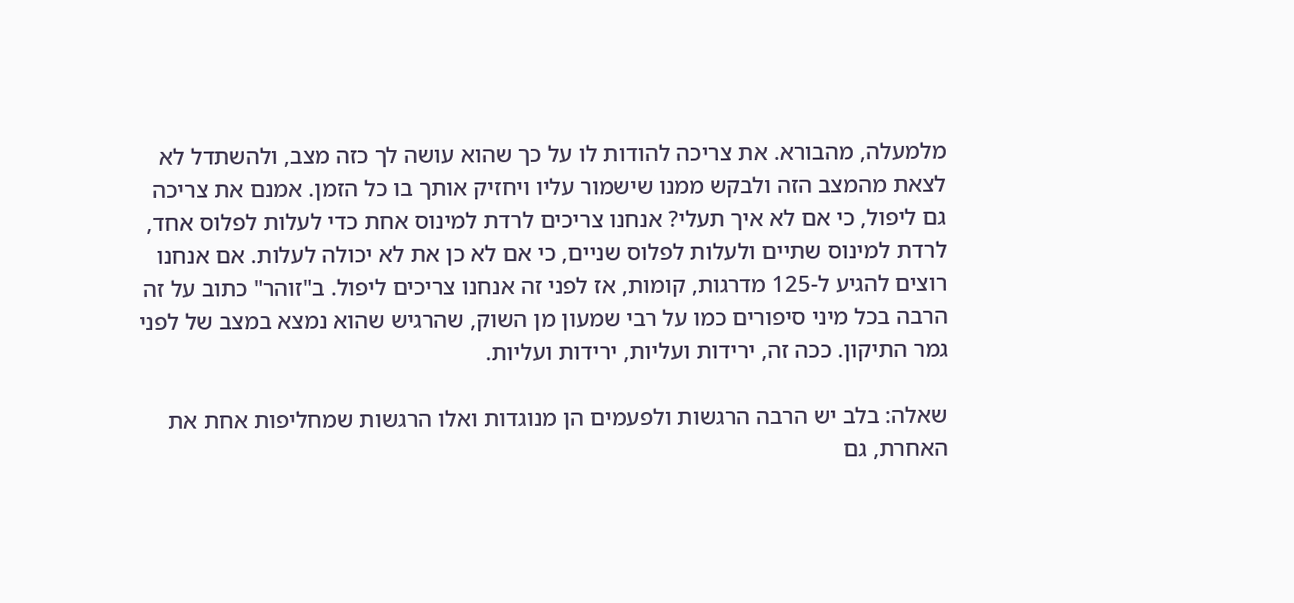מלמעלה, מהבורא. את צריכה להודות לו על כך שהוא עושה לך כזה מצב, ולהשתדל לא לצאת מהמצב הזה ולבקש ממנו שישמור עליו ויחזיק אותך בו כל הזמן. אמנם את צריכה גם ליפול, כי אם לא איך תעלי? אנחנו צריכים לרדת למינוס אחת כדי לעלות לפלוס אחד, לרדת למינוס שתיים ולעלות לפלוס שניים, כי אם לא כן את לא יכולה לעלות. אם אנחנו רוצים להגיע ל-125 מדרגות, קומות, אז לפני זה אנחנו צריכים ליפול. ב"זוהר" כתוב על זה הרבה בכל מיני סיפורים כמו על רבי שמעון מן השוק, שהרגיש שהוא נמצא במצב של לפני גמר התיקון. ככה זה, ירידות ועליות, ירידות ועליות.

שאלה: בלב יש הרבה הרגשות ולפעמים הן מנוגדות ואלו הרגשות שמחליפות אחת את האחרת, גם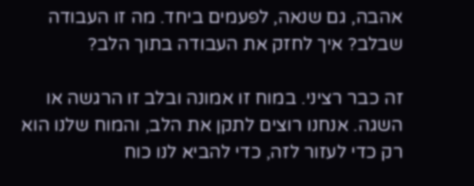אהבה, גם שנאה, לפעמים ביחד. מה זו העבודה שבלב? איך לחזק את העבודה בתוך הלב?

זה כבר רציני. במוח זו אמונה ובלב זו הרגשה או השגה. אנחנו רוצים לתקן את הלב, והמוח שלנו הוא רק כדי לעזור לזה, כדי להביא לנו כוח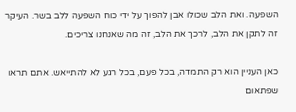השפעה. ואת הלב שכולו אבן להפוך על ידי כוח השפעה ללב בשר. העיקר זה לתקן את הלב, לרכך את הלב, זה מה שאנחנו צריכים.

כאן העניין הוא רק התמדה, בכל פעם, בכל רגע לא להתייאש. אתם תראו שפתאום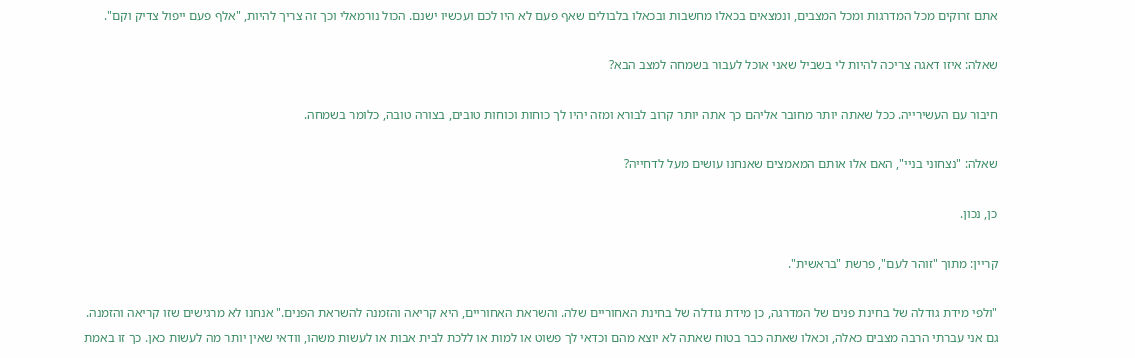אתם זרוקים מכל המדרגות ומכל המצבים, ונמצאים בכאלו מחשבות ובכאלו בלבולים שאף פעם לא היו לכם ועכשיו ישנם. הכול נורמאלי וכך זה צריך להיות, "אלף פעם ייפול צדיק וקם".

שאלה: איזו דאגה צריכה להיות לי בשביל שאני אוכל לעבור בשמחה למצב הבא?

חיבור עם העשירייה. ככל שאתה יותר מחובר אליהם כך אתה יותר קרוב לבורא ומזה יהיו לך כוחות וכוחות טובים, בצורה טובה, כלומר בשמחה.

שאלה: "נצחוני בניי", האם אלו אותם המאמצים שאנחנו עושים מעל לדחייה?

כן, נכון.

קריין: מתוך "זוהר לעם", פרשת "בראשית".

"ולפי מידת גודלה של בחינת פנים של המדרגה, כן מידת גודלה של בחינת האחוריים שלה. והשראת האחוריים, היא קריאה והזמנה להשראת הפנים." אנחנו לא מרגישים שזו קריאה והזמנה. גם אני עברתי הרבה מצבים כאלה, וכאלו שאתה כבר בטוח שאתה לא יוצא מהם וכדאי לך פשוט או למות או ללכת לבית אבות או לעשות משהו, וודאי שאין יותר מה לעשות כאן. כך זו באמת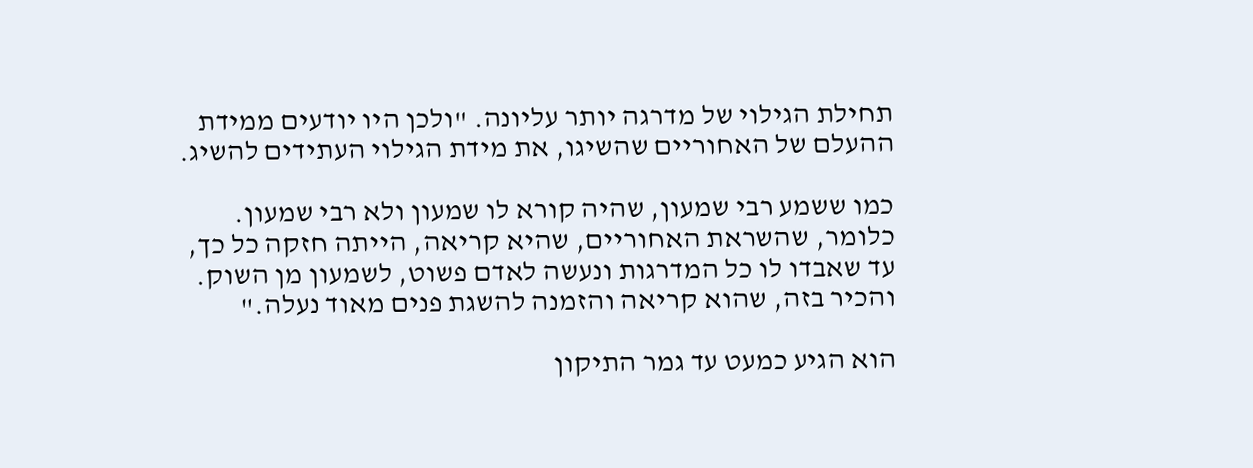תחילת הגילוי של מדרגה יותר עליונה. "ולכן היו יודעים ממידת ההעלם של האחוריים שהשיגו, את מידת הגילוי העתידים להשיג.

כמו ששמע רבי שמעון, שהיה קורא לו שמעון ולא רבי שמעון. כלומר, שהשראת האחוריים, שהיא קריאה, הייתה חזקה כל כך, עד שאבדו לו כל המדרגות ונעשה לאדם פשוט, לשמעון מן השוק. והכיר בזה, שהוא קריאה והזמנה להשגת פנים מאוד נעלה."

הוא הגיע כמעט עד גמר התיקון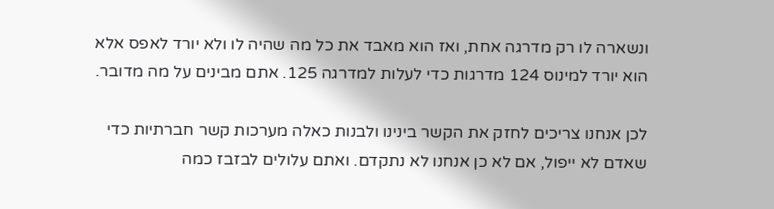ונשארה לו רק מדרגה אחת, ואז הוא מאבד את כל מה שהיה לו ולא יורד לאפס אלא הוא יורד למינוס 124 מדרגות כדי לעלות למדרגה 125. אתם מבינים על מה מדובר.

לכן אנחנו צריכים לחזק את הקשר בינינו ולבנות כאלה מערכות קשר חברתיות כדי שאדם לא ייפול, אם לא כן אנחנו לא נתקדם. ואתם עלולים לבזבז כמה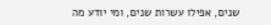שנים, אפילו עשרות שנים, ומי יודע מה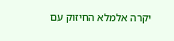יקרה אלמלא החיזוק עם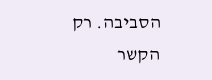הסביבה. רק הקשר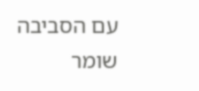עם הסביבה שומר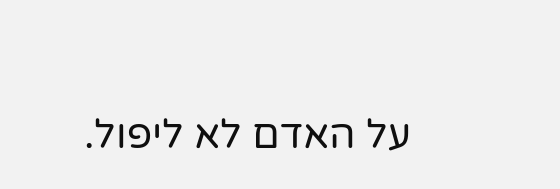על האדם לא ליפול.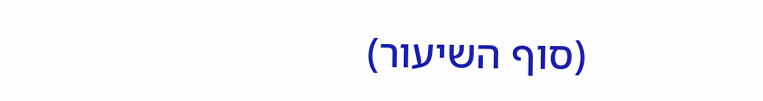(סוף השיעור)